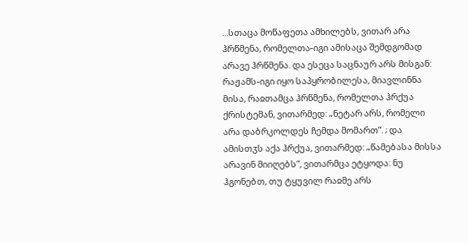...სთაცა მოწაფეთა ამხილებს, ვითარ არა ჰრწმენა, რომელთა-იგი ამისაცა შემდგომად არავე ჰრწმენა. და ესეცა საცნაურ არს მისგან: რაჟამს-იგი იყო საპყრობილესა, მიავლინნა მისა, რაჲთამცა ჰრწმენა, რომელთა ჰრქუა ქრისტემან, ვითარმედ: „ნეტარ არს, რომელი არა დაბრკოლდეს ჩემდა მომართ“. ; და ამისთჳს აქა ჰრქუა, ვითარმედ: „წამებასა მისსა არავინ მიიღებს“, ვითარმცა ეტყოდა: ნუ ჰგონებთ, თუ ტყუვილ რაჲმე არს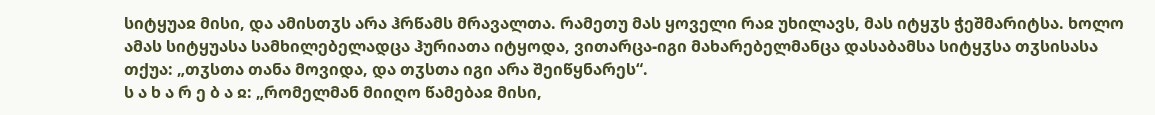სიტყუაჲ მისი, და ამისთჳს არა ჰრწამს მრავალთა. რამეთუ მას ყოველი რაჲ უხილავს, მას იტყჳს ჭეშმარიტსა. ხოლო ამას სიტყუასა სამხილებელადცა ჰურიათა იტყოდა, ვითარცა-იგი მახარებელმანცა დასაბამსა სიტყჳსა თჳსისასა თქუა: „თჳსთა თანა მოვიდა, და თჳსთა იგი არა შეიწყნარეს“.
ს ა ხ ა რ ე ბ ა ჲ: „რომელმან მიიღო წამებაჲ მისი,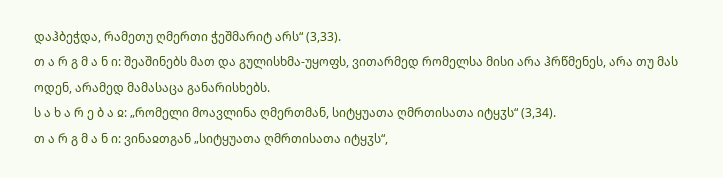დაჰბეჭდა, რამეთუ ღმერთი ჭეშმარიტ არს“ (3,33).
თ ა რ გ მ ა ნ ი: შეაშინებს მათ და გულისხმა-უყოფს, ვითარმედ რომელსა მისი არა ჰრწმენეს, არა თუ მას ოდენ, არამედ მამასაცა განარისხებს.
ს ა ხ ა რ ე ბ ა ჲ: „რომელი მოავლინა ღმერთმან, სიტყუათა ღმრთისათა იტყჳს“ (3,34).
თ ა რ გ მ ა ნ ი: ვინაჲთგან „სიტყუათა ღმრთისათა იტყჳს“,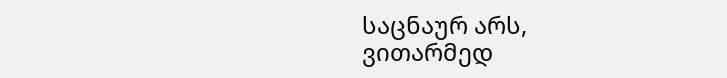საცნაურ არს, ვითარმედ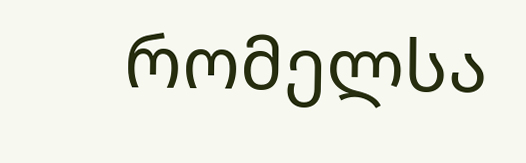რომელსა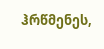ჰრწმენეს,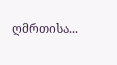ღმრთისა...